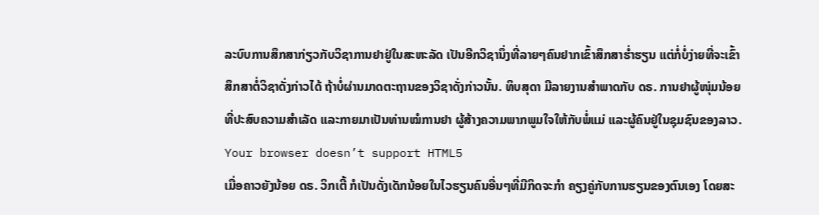ລະບົບການສຶກສາກ່ຽວກັບວິຊາການຢາຢູ່ໃນສະຫະລັດ ເປັນອີກວິຊານຶ່ງທີ່ລາຍໆຄົນຢາກເຂົ້າສຶກສາຮໍ່າຮຽນ ແຕ່ກໍ່ບໍ່ງ່າຍທີ່ຈະເຂົ້າສຶກສາຕໍ່ວິຊາດັ່ງກ່າວໄດ້ ຖ້າບໍ່ຜ່ານມາດຕະຖານຂອງວິຊາດັ່ງກ່າວນັ້ນ. ທິບສຸດາ ມີລາຍງານສໍາພາດກັບ ດຣ. ການຢາຜູ້ໜຸ່ມນ້ອຍ ທີ່ປະສົບຄວາມສໍາເລັດ ແລະກາຍມາເປັນທ່ານໝໍການຢາ ຜູ້ສ້າງຄວາມພາກພູມໃຈໃຫ້ກັບພໍ່ແມ່ ແລະຜູ້ຄົນຢູ່ໃນຊຸມຊົນຂອງລາວ.
Your browser doesn’t support HTML5
ເມື່ອຄາວຍັງນ້ອຍ ດຣ. ວິກເຕີ້ ກໍເປັນດັ່ງເດັກນ້ອຍໃນໄວຮຽນຄົນອື່ນໆທີ່ມີກິດຈະກໍາ ຄຽງຄູ່ກັບການຮຽນຂອງຕົນເອງ ໂດຍສະ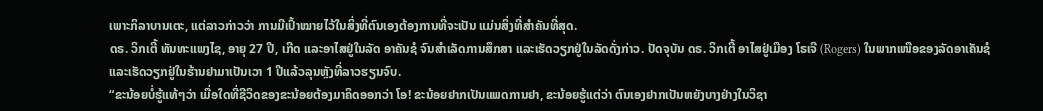ເພາະກິລາບານເຕະ, ແຕ່ລາວກ່າວວ່າ ການມີເປົ້າໝາຍໄວ້ໃນສິ່ງທີ່ຕົນເອງຕ້ອງການທີ່ຈະເປັນ ແມ່ນສິ່ງທີ່ສໍາຄັນທີ່ສຸດ.
ດຣ. ວິກເຕີ້ ທັນທະແພງໄຊ, ອາຍຸ 27 ປີ, ເກີດ ແລະອາໄສຢູ່ໃນລັດ ອາຄັນຊໍ ຈົນສໍາເລັດການສຶກສາ ແລະເຮັດວຽກຢູ່ໃນລັດດັ່ງກ່າວ. ປັດຈຸບັນ ດຣ. ວິກເຕີ້ ອາໄສຢູ່ເມືອງ ໂຣເຈີ (Rogers) ໃນພາກເໜືອຂອງລັດອາເຄັນຊໍ ແລະເຮັດວຽກຢູ່ໃນຮ້ານຢາມາເປັນເວາ 1 ປີແລ້ວລຸນຫຼັງທີ່ລາວຮຽນຈົບ.
“ຂະນ້ອຍບໍ່ຮູ້ແທ້ໆວ່າ ເມື່ອໃດທີ່ຊີວິດຂອງຂະນ້ອຍຕ້ອງມາຄິດອອກວ່າ ໂອ! ຂະນ້ອຍຢາກເປັນແພດການຢາ, ຂະນ້ອຍຮູ້ແຕ່ວ່າ ຕົນເອງຢາກເປັນຫຍັງບາງຢ່າງໃນວິຊາ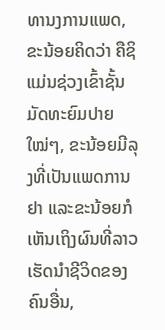ທານງການແພດ, ຂະນ້ອຍຄິດວ່າ ຄືຊິແມ່ນຊ່ວງເຂົ້າຊັ້ນມັດທະຍົມປາຍໃໝ່ໆ, ຂະນ້ອຍມີລຸງທີ່ເປັນແພດການຢາ ແລະຂະນ້ອຍກໍເຫັນເຖິງຜົນທີ່ລາວເຮັດນໍາຊີວິດຂອງຄົນອື່ນ,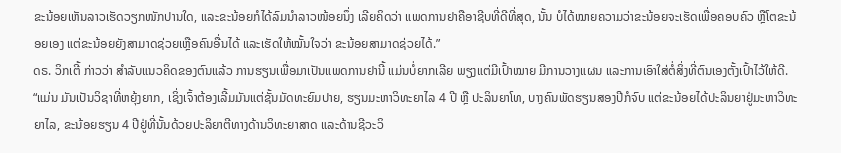ຂະນ້ອຍເຫັນລາວເຮັດວຽກໜັກປານໃດ, ແລະຂະນ້ອຍກໍໄດ້ລົມນໍາລາວໜ້ອຍນຶ່ງ ເລີຍຄິດວ່າ ແພດການຢາຄືອາຊີບທີ່ດີທີ່ສຸດ, ນັ້ນ ບໍໄດ້ໝາຍຄວາມວ່າຂະນ້ອຍຈະເຮັດເພື່ອຄອບຄົວ ຫຼືໂຕຂະນ້ອຍເອງ ແຕ່ຂະນ້ອຍຍັງສາມາດຊ່ວຍເຫຼືອຄົນອື່ນໄດ້ ແລະເຮັດໃຫ້ໝັ້ນໃຈວ່າ ຂະນ້ອຍສາມາດຊ່ວຍໄດ້.”
ດຣ. ວິກເຕີ້ ກ່າວວ່າ ສໍາລັບແນວຄິດຂອງຕົນແລ້ວ ການຮຽນເພື່ອມາເປັນແພດການຢານີ້ ແມ່ນບໍ່ຍາກເລີຍ ພຽງແຕ່ມີເປົ້າໝາຍ ມີການວາງແຜນ ແລະການເອົາໃສ່ຕໍ່ສິ່ງທີ່ຕົນເອງຕັ້ງເປົ້າໄວ້ໃຫ້ດີ.
“ແມ່ນ ມັນເປັນວິຊາທີ່ຫຍຸ້ງຍາກ, ເຊິ່ງເຈົ້າຕ້ອງເລີ້ມມັນແຕ່ຊັ້ນມັດທະຍົມປາຍ, ຮຽນມະຫາວິທະຍາໄລ 4 ປີ ຫຼື ປະລິນຍາໂທ, ບາງຄົນພັດຮຽນສອງປີກໍຈົບ ແຕ່ຂະນ້ອຍໄດ້ປະລິນຍາຢູ່ມະຫາວິທະຍາໄລ, ຂະນ້ອຍຮຽນ 4 ປີຢູ່ທີ່ນັ້ນດ້ວຍປະລິຍາຕີທາງດ້ານວິທະຍາສາດ ແລະດ້ານຊີວະວິ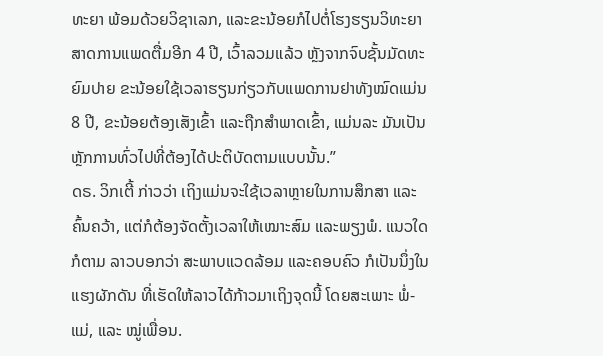ທະຍາ ພ້ອມດ້ວຍວິຊາເລກ, ແລະຂະນ້ອຍກໍໄປຕໍ່ໂຮງຮຽນວິທະຍາສາດການແພດຕື່ມອີກ 4 ປີ, ເວົ້າລວມແລ້ວ ຫຼັງຈາກຈົບຊັ້ນມັດທະຍົມປາຍ ຂະນ້ອຍໃຊ້ເວລາຮຽນກ່ຽວກັບແພດການຢາທັງໝົດແມ່ນ 8 ປີ, ຂະນ້ອຍຕ້ອງເສັງເຂົ້າ ແລະຖືກສໍາພາດເຂົ້າ, ແມ່ນລະ ມັນເປັນຫຼັກການທົ່ວໄປທີ່ຕ້ອງໄດ້ປະຕິບັດຕາມແບບນັ້ນ.”
ດຣ. ວິກເຕີ້ ກ່າວວ່າ ເຖິງແມ່ນຈະໃຊ້ເວລາຫຼາຍໃນການສຶກສາ ແລະຄົ້ນຄວ້າ, ແຕ່ກໍຕ້ອງຈັດຕັ້ງເວລາໃຫ້ເໝາະສົມ ແລະພຽງພໍ. ແນວໃດກໍຕາມ ລາວບອກວ່າ ສະພາບແວດລ້ອມ ແລະຄອບຄົວ ກໍເປັນນຶ່ງໃນແຮງຜັກດັນ ທີ່ເຮັດໃຫ້ລາວໄດ້ກ້າວມາເຖິງຈຸດນີ້ ໂດຍສະເພາະ ພໍ່-ແມ່, ແລະ ໝູ່ເພື່ອນ.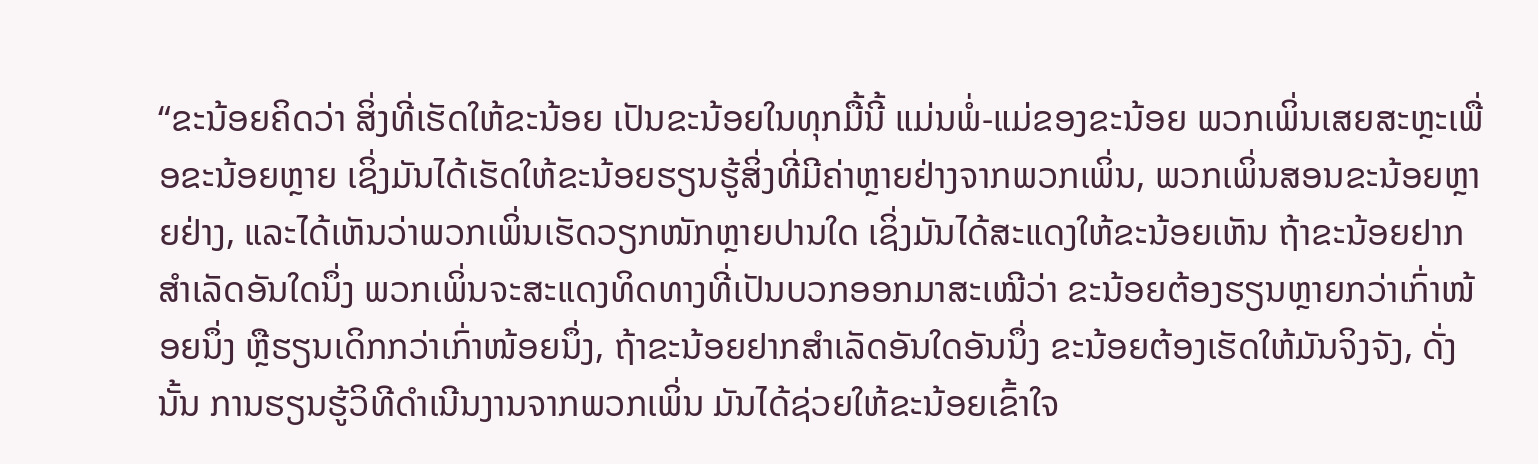“ຂະນ້ອຍຄິດວ່າ ສິ່ງທີ່ເຮັດໃຫ້ຂະນ້ອຍ ເປັນຂະນ້ອຍໃນທຸກມື້ນີ້ ແມ່ນພໍ່-ແມ່ຂອງຂະນ້ອຍ ພວກເພິ່ນເສຍສະຫຼະເພື່ອຂະນ້ອຍຫຼາຍ ເຊິ່ງມັນໄດ້ເຮັດໃຫ້ຂະນ້ອຍຮຽນຮູ້ສິ່ງທີ່ມີຄ່າຫຼາຍຢ່າງຈາກພວກເພິ່ນ, ພວກເພິ່ນສອນຂະນ້ອຍຫຼາຍຢ່າງ, ແລະໄດ້ເຫັນວ່າພວກເພິ່ນເຮັດວຽກໜັກຫຼາຍປານໃດ ເຊິ່ງມັນໄດ້ສະແດງໃຫ້ຂະນ້ອຍເຫັນ ຖ້າຂະນ້ອຍຢາກສໍາເລັດອັນໃດນຶ່ງ ພວກເພິ່ນຈະສະແດງທິດທາງທີ່ເປັນບວກອອກມາສະເໝີວ່າ ຂະນ້ອຍຕ້ອງຮຽນຫຼາຍກວ່າເກົ່າໜ້ອຍນຶ່ງ ຫຼືຮຽນເດິກກວ່າເກົ່າໜ້ອຍນຶ່ງ, ຖ້າຂະນ້ອຍຢາກສໍາເລັດອັນໃດອັນນຶ່ງ ຂະນ້ອຍຕ້ອງເຮັດໃຫ້ມັນຈິງຈັງ, ດັ່ງນັ້ນ ການຮຽນຮູ້ວິທີດໍາເນີນງານຈາກພວກເພິ່ນ ມັນໄດ້ຊ່ວຍໃຫ້ຂະນ້ອຍເຂົ້າໃຈ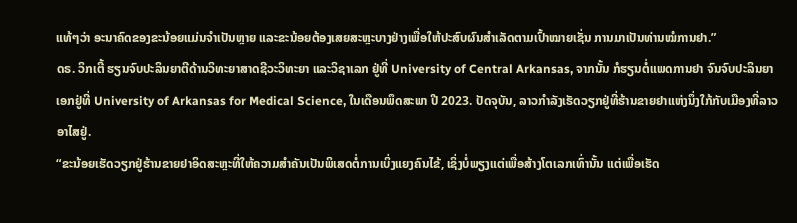ແທ້ໆວ່າ ອະນາຄົດຂອງຂະນ້ອຍແມ່ນຈໍາເປັນຫຼາຍ ແລະຂະນ້ອຍຕ້ອງເສຍສະຫຼະບາງຢ່າງເພື່ອໃຫ້ປະສົບຜົນສໍາເລັດຕາມເປົ້າໝາຍເຊັ່ນ ການມາເປັນທ່ານໝໍການຢາ.”
ດຣ. ວິກເຕີ້ ຮຽນຈົບປະລິນຍາຕີດ້ານວິທະຍາສາດຊີວະວິທະຍາ ແລະວິຊາເລກ ຢູ່ທີ່ University of Central Arkansas, ຈາກນັ້ນ ກໍຮຽນຕໍ່ແພດການຢາ ຈົນຈົບປະລິນຍາເອກຢູ່ທີ່ University of Arkansas for Medical Science, ໃນເດືອນພຶດສະພາ ປີ 2023. ປັດຈຸບັນ, ລາວກໍາລັງເຮັດວຽກຢູ່ທີ່ຮ້ານຂາຍຢາແຫ່ງນຶ່ງໃກ້ກັບເມືອງທີ່ລາວອາໄສຢູ່.
“ຂະນ້ອຍເຮັດວຽກຢູ່ຮ້ານຂາຍຢາອິດສະຫຼະທີ່ໃຫ້ຄວາມສໍາຄັນເປັນພິເສດຕໍ່ການເບິ່ງແຍງຄົນໄຂ້, ເຊິ່ງບໍ່ພຽງແຕ່ເພື່ອສ້າງໂຕເລກເທົ່ານັ້ນ ແຕ່ເພື່ອເຮັດ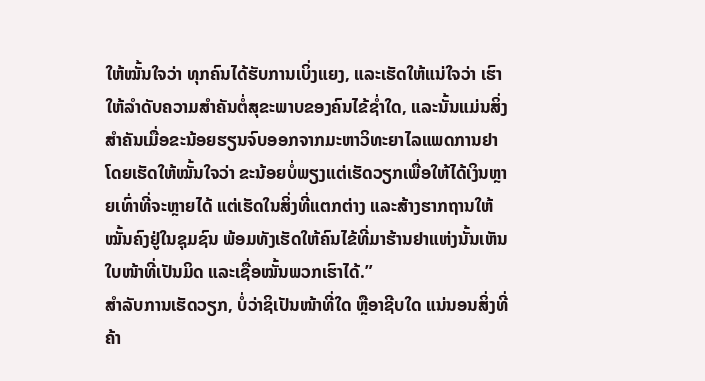ໃຫ້ໝັ້ນໃຈວ່າ ທຸກຄົນໄດ້ຮັບການເບິ່ງແຍງ, ແລະເຮັດໃຫ້ແນ່ໃຈວ່າ ເຮົາໃຫ້ລໍາດັບຄວາມສໍາຄັນຕໍ່ສຸຂະພາບຂອງຄົນໄຂ້ຊໍ່າໃດ, ແລະນັ້ນແມ່ນສິ່ງສໍາຄັນເມື່ອຂະນ້ອຍຮຽນຈົບອອກຈາກມະຫາວິທະຍາໄລແພດການຢາ ໂດຍເຮັດໃຫ້ໝັ້ນໃຈວ່າ ຂະນ້ອຍບໍ່ພຽງແຕ່ເຮັດວຽກເພື່ອໃຫ້ໄດ້ເງິນຫຼາຍເທົ່າທີ່ຈະຫຼາຍໄດ້ ແຕ່ເຮັດໃນສິ່ງທີ່ແຕກຕ່າງ ແລະສ້າງຮາກຖານໃຫ້ໝັ້ນຄົງຢູ່ໃນຊຸມຊົນ ພ້ອມທັງເຮັດໃຫ້ຄົນໄຂ້ທີ່ມາຮ້ານຢາແຫ່ງນັ້ນເຫັນໃບໜ້າທີ່ເປັນມິດ ແລະເຊື່ອໝັ້ນພວກເຮົາໄດ້.”
ສໍາລັບການເຮັດວຽກ, ບໍ່ວ່າຊິເປັນໜ້າທີ່ໃດ ຫຼືອາຊີບໃດ ແນ່ນອນສິ່ງທີ່ຄ້າ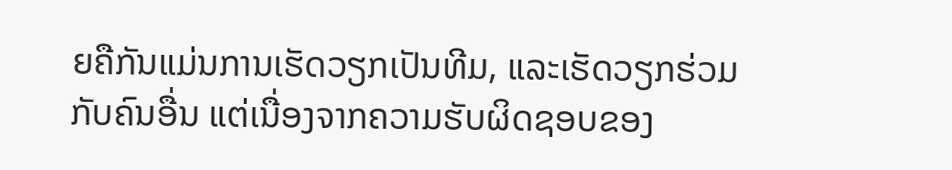ຍຄືກັນແມ່ນການເຮັດວຽກເປັນທີມ, ແລະເຮັດວຽກຮ່ວມກັບຄົນອື່ນ ແຕ່ເນື່ອງຈາກຄວາມຮັບຜິດຊອບຂອງ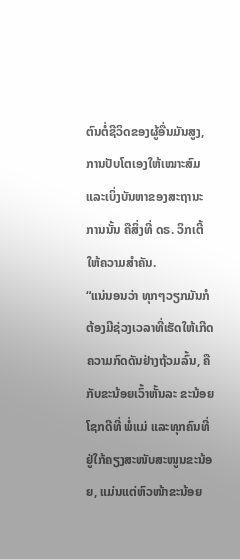ຕົນຕໍ່ຊີວິດຂອງຜູ້ອື່ນມັນສູງ, ການປັບໂຕເອງໃຫ້ເໝາະສົມ ແລະເບິ່ງບັນຫາຂອງສະຖານະການນັ້ນ ຄືສິ່ງທີ່ ດຣ. ວິກເຕີ້ ໃຫ້ຄວາມສໍາຄັນ.
“ແນ່ນອນວ່າ ທຸກໆວຽກມັນກໍຕ້ອງມີຊ່ວງເວລາທີ່ເຮັດໃຫ້ເກີດຄວາມກົດດັນຢ່າງຖ້ວມລົ້ນ, ຄືກັບຂະນ້ອຍເວົ້າຫັ້ນລະ ຂະນ້ອຍໂຊກດີທີ່ ພໍ່ແມ່ ແລະທຸກຄົນທີ່ຢູ່ໃກ້ຄຽງສະໜັບສະໜູນຂະນ້ອຍ, ແມ່ນແຕ່ຫົວໜ້າຂະນ້ອຍ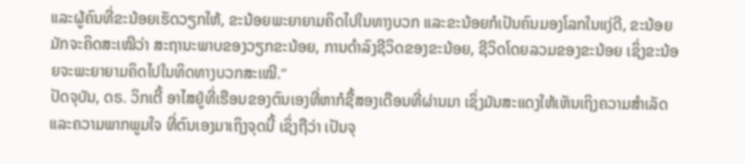ແລະຜູ້ຄົນທີ່ຂະນ້ອຍເຮັດວຽກໃຫ້, ຂະນ້ອຍພະຍາຍາມຄິດໄປໃນທາງບວກ ແລະຂະນ້ອຍກໍເປັນຄົນມອງໂລກໃນແງ່ດີ, ຂະນ້ອຍມັກຈະຄິດສະເໝີວ່າ ສະຖານະພາບຂອງວຽກຂະນ້ອຍ, ການດໍາລົງຊີວິດຂອງຂະນ້ອຍ, ຊີວິດໂດຍລວມຂອງຂະນ້ອຍ ເຊິ່ງຂະນ້ອຍຈະພະຍາຍາມຄິດໄປໃນທິດທາງບວກສະເໝີ.”
ປັດຈຸບັນ, ດຣ. ວິກເຕີ້ ອາໄສຢູ່ທີ່ເຮືອນຂອງຕົນເອງທີ່ຫາກໍຊື້ສອງເດືອນທີ່ຜ່ານມາ ເຊິ່ງມັນສະແດງໃຫ້ເຫັນເຖິງຄວາມສໍາເລັດ ແລະຄວາມພາກພູມໃຈ ທີ່ຕົນເອງມາເຖິງຈຸດນີ້ ເຊິ່ງຖືວ່າ ເປັນຈຸ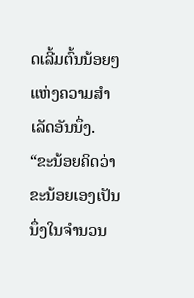ດເລີ້ມຕົ້ນນ້ອຍໆແຫ່ງຄວາມສໍາເລັດອັນນຶ່ງ.
“ຂະນ້ອຍຄິດວ່າ ຂະນ້ອຍເອງເປັນນຶ່ງໃນຈໍານວນ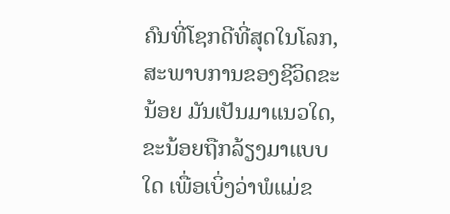ຄົນທີ່ໂຊກດີທີ່ສຸດໃນໂລກ, ສະພາບການຂອງຊີວິດຂະນ້ອຍ ມັນເປັນມາແນວໃດ, ຂະນ້ອຍຖືກລ້ຽງມາແບບໃດ ເພື່ອເບິ່ງວ່າພໍແມ່ຂ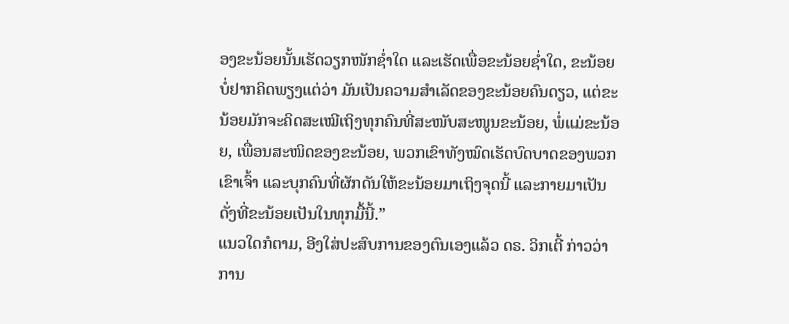ອງຂະນ້ອຍນັ້ນເຮັດວຽກໜັກຊໍ່າໃດ ແລະເຮັດເພື່ອຂະນ້ອຍຊໍ່າໃດ, ຂະນ້ອຍບໍ່ຢາກຄິດພຽງແຕ່ວ່າ ມັນເປັນຄວາມສໍາເລັດຂອງຂະນ້ອຍຄົນດຽວ, ແຕ່ຂະນ້ອຍມັກຈະຄິດສະເໝີເຖິງທຸກຄົນທີ່ສະໜັບສະໜູນຂະນ້ອຍ, ພໍ່ແມ່ຂະນ້ອຍ, ເພື່ອນສະໜິດຂອງຂະນ້ອຍ, ພວກເຂົາທັງໝົດເຮັດບົດບາດຂອງພວກເຂົາເຈົ້າ ແລະບຸກຄົນທີ່ຜັກດັນໃຫ້ຂະນ້ອຍມາເຖິງຈຸດນີ້ ແລະກາຍມາເປັນດັ່ງທີ່ຂະນ້ອຍເປັນໃນທຸກມື້ນີ້.”
ແນວໃດກໍຕາມ, ອີງໃສ່ປະສົບການຂອງຕົນເອງແລ້ວ ດຣ. ວິກເຕີ້ ກ່າວວ່າ ການ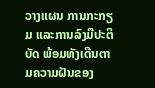ວາງແຜນ ການກະກຽມ ແລະການລົງມືປະຕິບັດ ພ້ອມທັງເດີນຕາມຄວາມຝັນຂອງ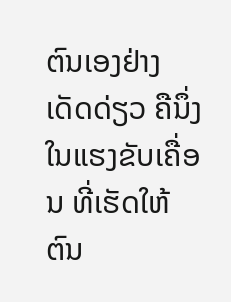ຕົນເອງຢ່າງເດັດດ່ຽວ ຄືນຶ່ງໃນແຮງຂັບເຄື່ອນ ທີ່ເຮັດໃຫ້ຕົນ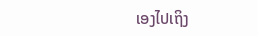ເອງໄປເຖິງ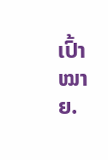ເປົ້າໝາຍ.